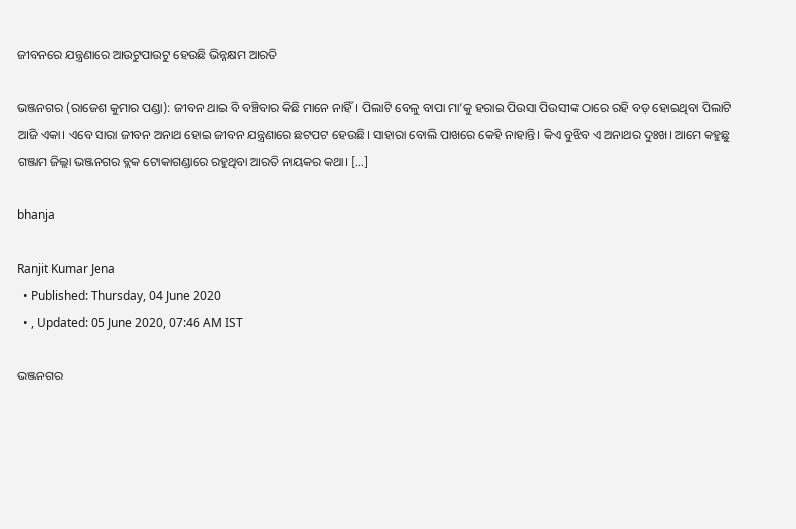ଜୀବନରେ ଯନ୍ତ୍ରଣାରେ ଆଉଟୁପାଉଟୁ ହେଉଛି ଭିନ୍ନକ୍ଷମ ଆରତି

ଭଞ୍ଜନଗର (ରାଜେଶ କୁମାର ପଣ୍ଡା): ଜୀବନ ଥାଇ ବି ବଞ୍ଚିବାର କିଛି ମାନେ ନାହିଁ। ପିଲାଟି ବେଳୁ ବାପା ମା’କୁ ହରାଇ ପିଉସା ପିଉସୀଙ୍କ ଠାରେ ରହି ବଡ଼ ହୋଇଥିବା ପିଲାଟି ଆଜି ଏକା। ଏବେ ସାରା ଜୀବନ ଅନାଥ ହୋଇ ଜୀବନ ଯନ୍ତ୍ରଣାରେ ଛଟପଟ ହେଉଛି। ସାହାରା ବୋଲି ପାଖରେ କେହି ନାହାନ୍ତି। କିଏ ବୁଝିବ ଏ ଅନାଥର ଦୁଃଖ। ଆମେ କହୁଛୁ ଗଞ୍ଜାମ ଜିଲ୍ଲା ଭଞ୍ଜନଗର ବ୍ଲକ ଟୋକାଗଣ୍ଡାରେ ରହୁଥିବା ଆରତି ନାୟକର କଥା। […]

bhanja

Ranjit Kumar Jena
  • Published: Thursday, 04 June 2020
  • , Updated: 05 June 2020, 07:46 AM IST

ଭଞ୍ଜନଗର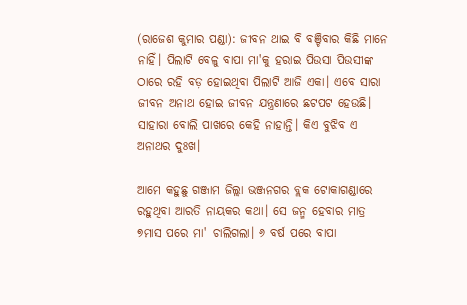(ରାଜେଶ କୁମାର ପଣ୍ଡା): ଜୀବନ ଥାଇ ବି ବଞ୍ଚିବାର କିଛି ମାନେ ନାହିଁ। ପିଲାଟି ବେଳୁ ବାପା ମା'କୁ ହରାଇ ପିଉସା ପିଉସୀଙ୍କ ଠାରେ ରହି ବଡ଼ ହୋଇଥିବା ପିଲାଟି ଆଜି ଏକା। ଏବେ ସାରା ଜୀବନ ଅନାଥ ହୋଇ ଜୀବନ ଯନ୍ତ୍ରଣାରେ ଛଟପଟ ହେଉଛି। ସାହାରା ବୋଲି ପାଖରେ କେହି ନାହାନ୍ତି। କିଏ ବୁଝିବ ଏ ଅନାଥର ଦୁଃଖ।

ଆମେ କହୁଛୁ ଗଞ୍ଜାମ ଜିଲ୍ଲା ଭଞ୍ଜନଗର ବ୍ଲକ ଟୋକାଗଣ୍ଡାରେ ରହୁଥିବା ଆରତି ନାୟକର କଥା। ସେ ଜନ୍ମ ହେବାର ମାତ୍ର ୭ମାସ ପରେ ମା' ଚାଲିଗଲା। ୬ ବର୍ଷ ପରେ ବାପା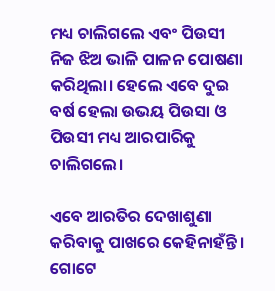ମଧ୍ୟ ଚାଲିଗଲେ ଏବଂ ପିଉସୀ ନିଜ ଝିଅ ଭାଳି ପାଳନ ପୋଷଣା କରିଥିଲା। ହେଲେ ଏବେ ଦୁଇ ବର୍ଷ ହେଲା ଉଭୟ ପିଉସା ଓ ପିଉସୀ ମଧ୍ୟ ଆରପାରିକୁ ଚାଲିଗଲେ।

ଏବେ ଆରତିର ଦେଖାଶୁଣା କରିବାକୁ ପାଖରେ କେହିନାହଁନ୍ତି। ଗୋଟେ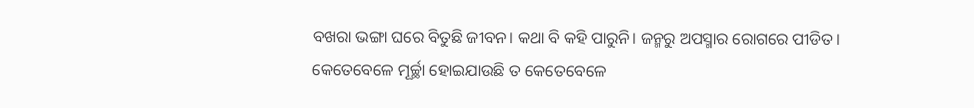ବଖରା ଭଙ୍ଗା ଘରେ ବିତୁଛି ଜୀବନ। କଥା ବି କହି ପାରୁନି। ଜନ୍ମରୁ ଅପସ୍ମାର ରୋଗରେ ପୀଡିତ। କେତେବେଳେ ମୂର୍ଚ୍ଛା ହୋଇଯାଉଛି ତ କେତେବେଳେ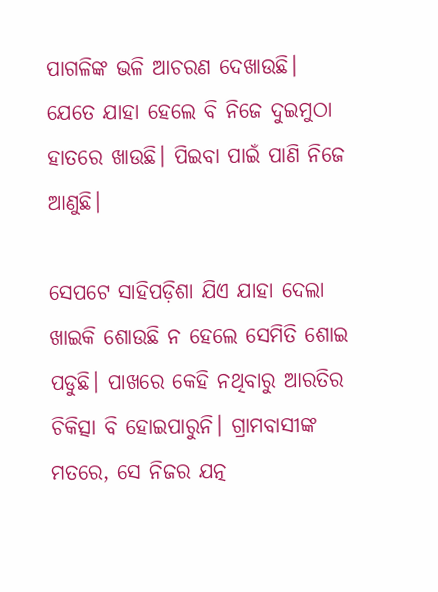ପାଗଳିଙ୍କ ଭଳି ଆଚରଣ ଦେଖାଉଛି। ଯେତେ ଯାହା ହେଲେ ବି ନିଜେ ଦୁଇମୁଠା ହାତରେ ଖାଉଛି। ପିଇବା ପାଇଁ ପାଣି ନିଜେ ଆଣୁଛି।

ସେପଟେ ସାହିପଡ଼ିଶା ଯିଏ ଯାହା ଦେଲା ଖାଇକି ଶୋଉଛି ନ ହେଲେ ସେମିତି ଶୋଇ ପଡୁଛି। ପାଖରେ କେହି ନଥିବାରୁ ଆରତିର ଚିକିତ୍ସା ବି ହୋଇପାରୁନି। ଗ୍ରାମବାସୀଙ୍କ ମତରେ, ସେ ନିଜର ଯତ୍ନ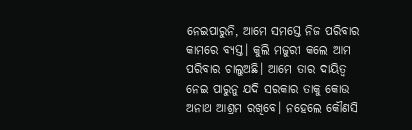ନେଇପାରୁନି, ଆମେ ସମସ୍ତେ ନିଜ ପରିବାର କାମରେ ବ୍ୟସ୍ତ। କୁଲି ମଜୁରୀ କଲେ ଆମ ପରିବାର ଚାଲୁଅଛି। ଆମେ ତାର ଦାୟିତ୍ଵ ନେଇ ପାରୁନୁ ଯଦି ସରକାର ତାକୁ କୋଉ ଅନାଥ ଆଶ୍ରମ ରଖିବେ। ନହେଲେ କୌଣସି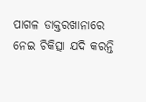ପାଗଳ ଡାକ୍ତରଖାନାରେ ନେଇ ଚିକିତ୍ସା ଯଦି କରନ୍ତି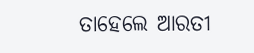ତାହେଲେ ଆରତୀ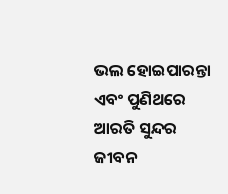ଭଲ ହୋଇପାରନ୍ତା ଏବଂ ପୁଣିଥରେ ଆରତି ସୁନ୍ଦର ଜୀବନ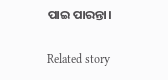ପାଇ ପାରନ୍ତା।

Related story